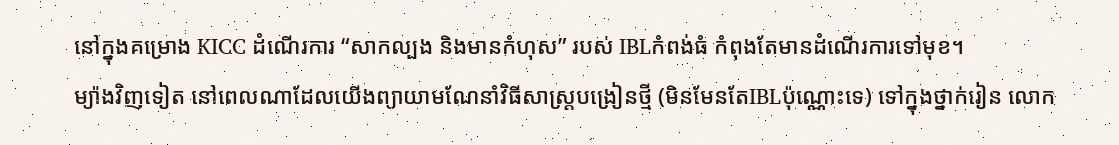នៅក្នុងគម្រោង KICC ដំណើរការ “សាកល្បង និងមានកំហុស” របស់ IBLកំពង់ធំ កំពុងតែមានដំណើរការទៅមុខ។
ម្យ៉ាងវិញទៀត នៅពេលណាដែលយើងព្យាយាមណែនាំវិធីសាស្រ្តបង្រៀនថ្មី (មិនមែនតែIBLប៉ុណ្ណោះទេ) ទៅក្នុងថ្នាក់រៀន លោក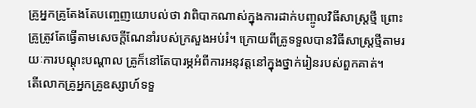គ្រូអ្នកគ្រូតែងតែបញ្ចេញយោបល់ថា វាពិបាកណាស់ក្នុងការដាក់បញ្ចូលវិធីសាស្រ្តថ្មី ព្រោះគ្រូត្រូវតែធ្វើតាមសេចក្ដីណែនាំរបស់ក្រសួងអប់រំ។ ក្រោយពីគ្រូទទួលបានវិធីសាស្រ្តថ្មីតាមរយៈការបណ្ដុះបណ្ដាល គ្រូក៏នៅតែបារម្ភអំពីការអនុវត្តនៅក្នុងថ្នាក់រៀនរបស់ពួកគាត់។
តើលោកគ្រូអ្នកគ្រូឧស្សាហ៍ទទួ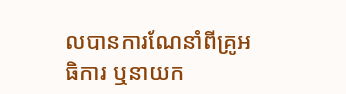លបានការណែនាំពីគ្រូអធិការ ឬនាយក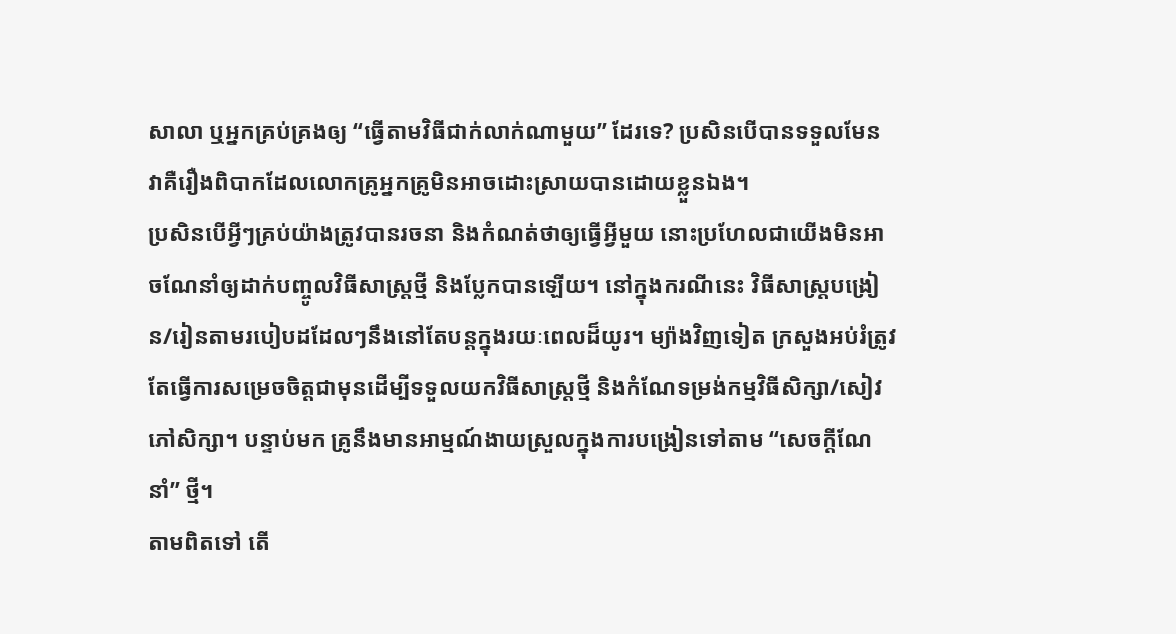សាលា ឬអ្នកគ្រប់គ្រងឲ្យ “ធ្វើតាមវិធីជាក់លាក់ណាមួយ” ដែរទេ? ប្រសិនបើបានទទួលមែន វាគឺរឿងពិបាកដែលលោកគ្រូអ្នកគ្រូមិនអាចដោះស្រាយបានដោយខ្លួនឯង។
ប្រសិនបើអ្វីៗគ្រប់យ៉ាងត្រូវបានរចនា និងកំណត់ថាឲ្យធ្វើអ្វីមួយ នោះប្រហែលជាយើងមិនអាចណែនាំឲ្យដាក់បញ្ចូលវិធីសាស្រ្តថ្មី និងប្លែកបានឡើយ។ នៅក្នុងករណីនេះ វិធីសាស្រ្តបង្រៀន/រៀនតាមរបៀបដដែលៗនឹងនៅតែបន្តក្នុងរយៈពេលដ៏យូរ។ ម្យ៉ាងវិញទៀត ក្រសួងអប់រំត្រូវតែធ្វើការសម្រេចចិត្តជាមុនដើម្បីទទួលយកវិធីសាស្រ្តថ្មី និងកំណែទម្រង់កម្មវិធីសិក្សា/សៀវភៅសិក្សា។ បន្ទាប់មក គ្រូនឹងមានអាម្មណ៍ងាយស្រួលក្នុងការបង្រៀនទៅតាម “សេចក្ដីណែនាំ” ថ្មី។
តាមពិតទៅ តើ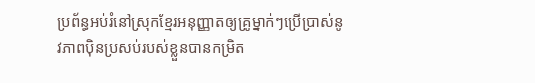ប្រព័ន្ធអប់រំនៅស្រុកខ្មែរអនុញ្ញាតឲ្យគ្រូម្នាក់ៗប្រើប្រាស់នូវភាពប៉ិនប្រសប់របស់ខ្លួនបានកម្រិត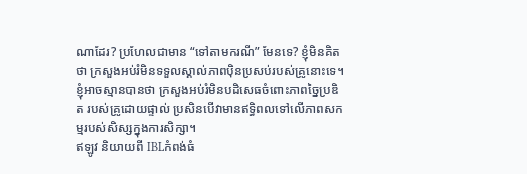ណាដែរ? ប្រហែលជាមាន “ទៅតាមករណី” មែនទេ? ខ្ញុំមិនគិតថា ក្រសួងអប់រំមិនទទួលស្គាល់ភាពប៉ិនប្រសប់របស់គ្រូនោះទេ។ ខ្ញុំអាចស្មានបានថា ក្រសួងអប់រំមិនបដិសេធចំពោះភាពច្នៃប្រឌិត របស់គ្រូដោយផ្ទាល់ ប្រសិនបើវាមានឥទ្ធិពលទៅលើភាពសកម្មរបស់សិស្សក្នុងការសិក្សា។
ឥឡូវ និយាយពី IBLកំពង់ធំ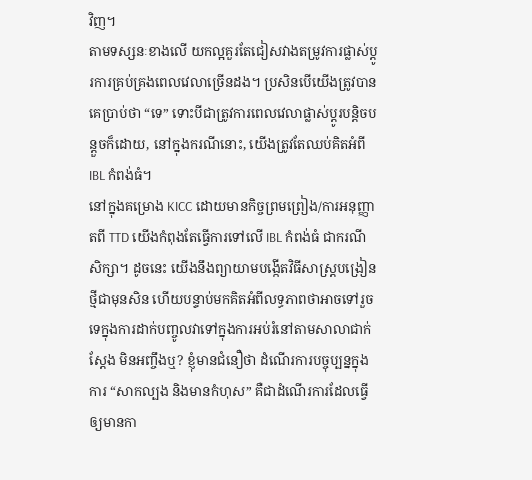វិញ។
តាមទស្សនៈខាងលើ យកល្អគួរតែជៀសវាងតម្រូវការផ្លាស់ប្ដូរការគ្រប់គ្រងពេលវេលាច្រើនដង។ ប្រសិនបើយើងត្រូវបានគេប្រាប់ថា “ទេ” ទោះបីជាត្រូវការពេលវេលាផ្លាស់ប្ដូរបន្តិចបន្តួចក៏ដោយ, នៅក្នុងករណីនោះ, យើងត្រូវតែឈប់គិតអំពី IBL កំពង់ធំ។
នៅក្នុងគម្រោង KICC ដោយមានកិច្ចព្រមព្រៀង/ការអនុញ្ញាតពី TTD យើងកំពុងតែធ្វើការទៅលើ IBL កំពង់ធំ ជាករណីសិក្សា។ ដូចនេះ យើងនឹងព្យាយាមបង្កើតវិធីសាស្រ្តបង្រៀនថ្មីជាមុនសិន ហើយបន្ទាប់មកគិតអំពីលទ្ធភាពថាអាចទៅរួចទេក្នុងការដាក់បញ្ចូលវាទៅក្នុងការអប់រំនៅតាមសាលាជាក់ស្ដែង មិនអញ្ចឹងឬ? ខ្ញុំមានជំនឿថា ដំណើរការបច្ចុប្បន្នក្នុងការ “សាកល្បង និងមានកំហុស” គឺជាដំណើរការដែលធ្វើឲ្យមានកា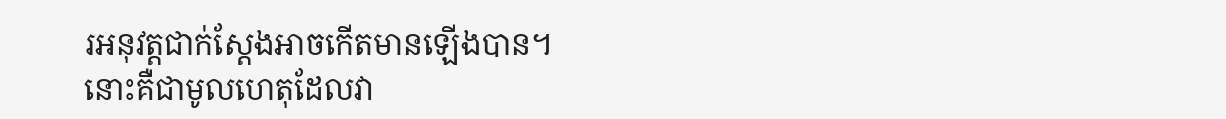រអនុវត្តជាក់ស្ដែងអាចកើតមានឡើងបាន។
នោះគឺជាមូលហេតុដែលវា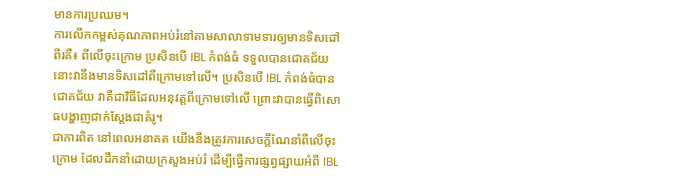មានការប្រឈម។
ការលើកកម្ពស់គុណភាពអប់រំនៅតាមសាលាទាមទារឲ្យមានទិសដៅពីរគឺ៖ ពីលើចុះក្រោម ប្រសិនបើ IBL កំពង់ធំ ទទួលបានជោគជ័យ នោះវានឹងមានទិសដៅពីក្រោមទៅលើ។ ប្រសិនបើ IBL កំពង់ធំបានជោគជ័យ វាគឺជាវិធីដែលអនុវត្តពីក្រោមទៅលើ ព្រោះវាបានធ្វើពិសោធបង្ហាញជាក់ស្ដែងជាគំរូ។
ជាការពិត នៅពេលអនាគត យើងនឹងត្រូវការសេចក្ដីណែនាំពីលើចុះក្រោម ដែលដឹកនាំដោយក្រសួងអប់រំ ដើម្បីធ្វើការផ្សព្វផ្សាយអំពី IBL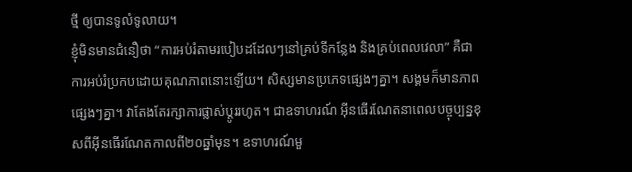ថ្មី ឲ្យបានទូលំទូលាយ។
ខ្ញុំមិនមានជំនឿថា “ការអប់រំតាមរបៀបដដែលៗនៅគ្រប់ទីកន្លែង និងគ្រប់ពេលវេលា” គឺជាការអប់រំប្រកបដោយគុណភាពនោះឡើយ។ សិស្សមានប្រភេទផ្សេងៗគ្នា។ សង្គមក៏មានភាពផេ្សងៗគ្នា។ វាតែងតែរក្សាការផ្លាស់ប្ដូររហូត។ ជាឧទាហរណ៍ អ៊ីនធើរណែតនាពេលបច្ចុប្បន្នខុសពីអ៊ីនធើរណែតកាលពី២០ឆ្នាំមុន។ ឧទាហរណ៍មួ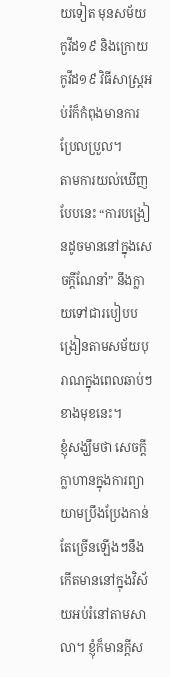យទៀត មុនសម័យកូវីដ១៩ និងក្រោយកូវីដ១៩ វិធីសាស្រ្តអប់រំក៏កំពុងមានការប្រែលប្រួល។
តាមការយល់ឃើញបែបនេះ “ការបង្រៀនដូចមាននៅក្នុងសេចក្ដីណែនាំ” នឹងក្លាយទៅជារបៀបបង្រៀនតាមសម័យបុរាណក្នុងពេលឆាប់ៗខាងមុខនេះ។
ខ្ញុំសង្ឃឹមថា សេចក្ដីក្លាហានក្នុងការព្យាយាមប្រឹងប្រែងកាន់តែច្រើនឡើងៗនឹងកើតមាននៅក្នុងវិស័យអប់រំនៅតាមសាលា។ ខ្ញុំក៏មានក្ដីស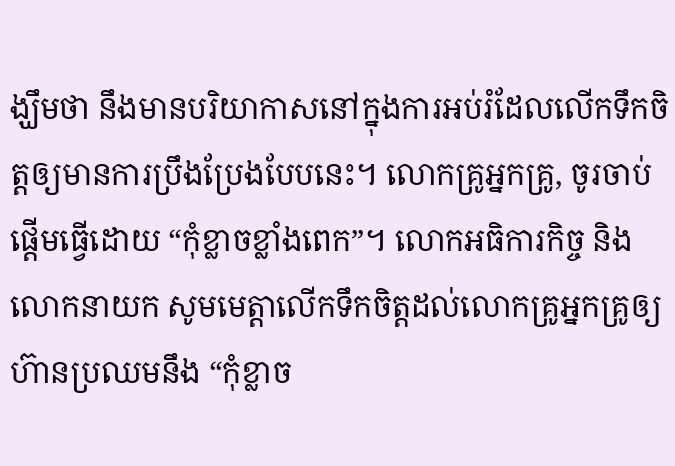ង្ឃឹមថា នឹងមានបរិយាកាសនៅក្នុងការអប់រំដែលលើកទឹកចិត្តឲ្យមានការប្រឹងប្រែងបែបនេះ។ លោកគ្រូអ្នកគ្រូ, ចូរចាប់ផ្ដើមធ្វើដោយ “កុំខ្លាចខ្លាំងពេក”។ លោកអធិការកិច្ច និងលោកនាយក សូមមេត្តាលើកទឹកចិត្តដល់លោកគ្រូអ្នកគ្រូឲ្យហ៊ានប្រឈមនឹង “កុំខ្លាច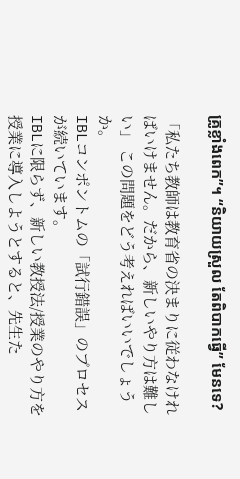គ្រូខ្លាំងពេក”។ “និយាយស្រួល តែពិបាកធ្វើ” មែនទេ?

「私たち教師は教育省の決まりに従わなければいけません。だから、新しいやり方は難しい」 この問題をどう考えればいいでしょうか。
IBLコンポントムの「試行錯誤」のプロセスが続いています。
IBLに限らず、新しい教授法/授業のやり方を授業に導入しようとすると、先生た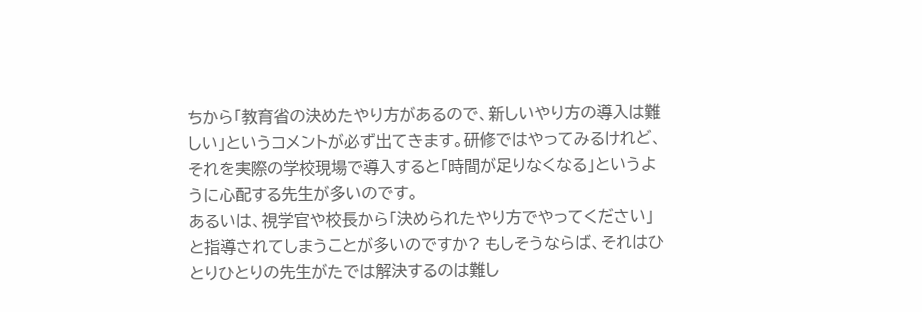ちから「教育省の決めたやり方があるので、新しいやり方の導入は難しい」というコメントが必ず出てきます。研修ではやってみるけれど、それを実際の学校現場で導入すると「時間が足りなくなる」というように心配する先生が多いのです。
あるいは、視学官や校長から「決められたやり方でやってください」と指導されてしまうことが多いのですか? もしそうならば、それはひとりひとりの先生がたでは解決するのは難し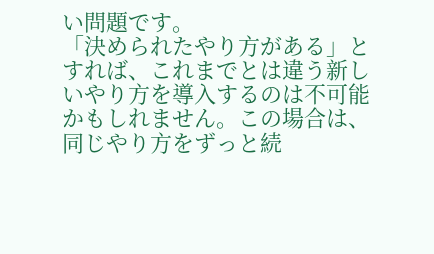い問題です。
「決められたやり方がある」とすれば、これまでとは違う新しいやり方を導入するのは不可能かもしれません。この場合は、同じやり方をずっと続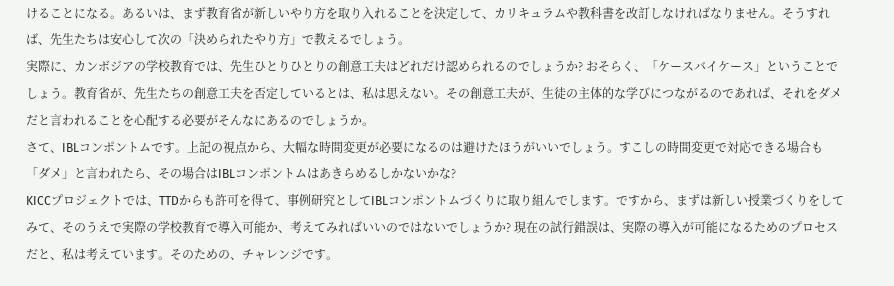けることになる。あるいは、まず教育省が新しいやり方を取り入れることを決定して、カリキュラムや教科書を改訂しなければなりません。そうすれば、先生たちは安心して次の「決められたやり方」で教えるでしょう。
実際に、カンボジアの学校教育では、先生ひとりひとりの創意工夫はどれだけ認められるのでしょうか? おそらく、「ケースバイケース」ということでしょう。教育省が、先生たちの創意工夫を否定しているとは、私は思えない。その創意工夫が、生徒の主体的な学びにつながるのであれば、それをダメだと言われることを心配する必要がそんなにあるのでしょうか。
さて、IBLコンポントムです。上記の視点から、大幅な時間変更が必要になるのは避けたほうがいいでしょう。すこしの時間変更で対応できる場合も「ダメ」と言われたら、その場合はIBLコンポントムはあきらめるしかないかな?
KICCプロジェクトでは、TTDからも許可を得て、事例研究としてIBLコンポントムづくりに取り組んでします。ですから、まずは新しい授業づくりをしてみて、そのうえで実際の学校教育で導入可能か、考えてみればいいのではないでしょうか? 現在の試行錯誤は、実際の導入が可能になるためのプロセスだと、私は考えています。そのための、チャレンジです。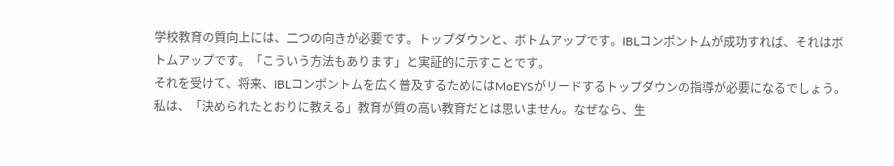学校教育の質向上には、二つの向きが必要です。トップダウンと、ボトムアップです。IBLコンポントムが成功すれば、それはボトムアップです。「こういう方法もあります」と実証的に示すことです。
それを受けて、将来、IBLコンポントムを広く普及するためにはMoEYSがリードするトップダウンの指導が必要になるでしょう。
私は、「決められたとおりに教える」教育が質の高い教育だとは思いません。なぜなら、生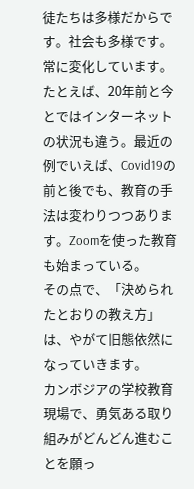徒たちは多様だからです。社会も多様です。常に変化しています。たとえば、20年前と今とではインターネットの状況も違う。最近の例でいえば、Covid19の前と後でも、教育の手法は変わりつつあります。Zoomを使った教育も始まっている。
その点で、「決められたとおりの教え方」は、やがて旧態依然になっていきます。
カンボジアの学校教育現場で、勇気ある取り組みがどんどん進むことを願っ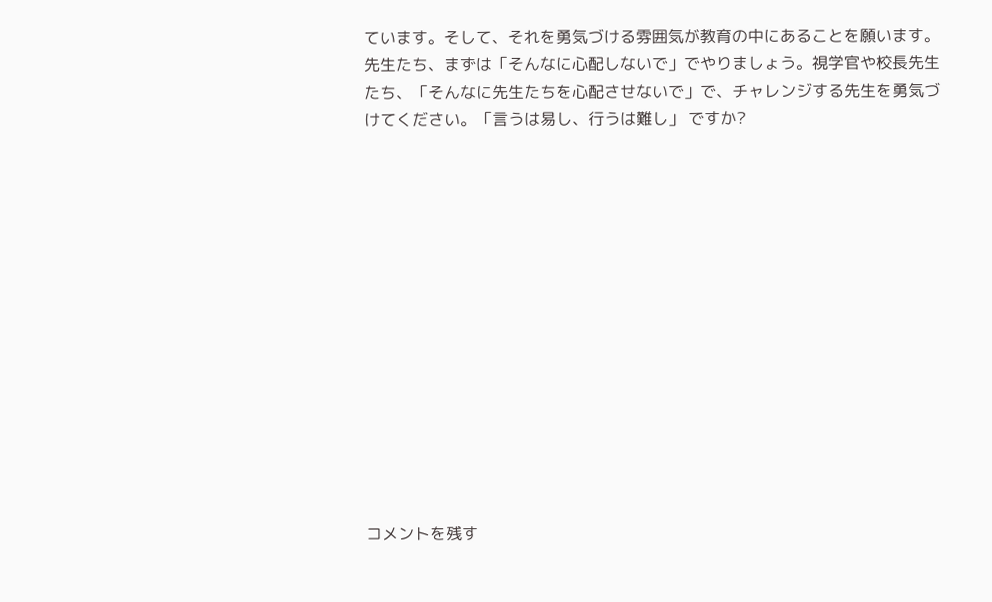ています。そして、それを勇気づける雰囲気が教育の中にあることを願います。
先生たち、まずは「そんなに心配しないで」でやりましょう。視学官や校長先生たち、「そんなに先生たちを心配させないで」で、チャレンジする先生を勇気づけてください。「言うは易し、行うは難し」 ですか?














コメントを残す